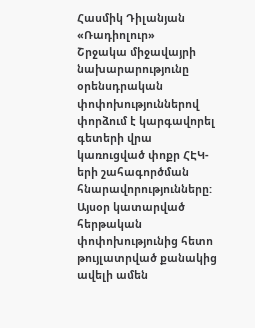Հասմիկ Դիլանյան
«Ռադիոլուր»
Շրջակա միջավայրի նախարարությունը օրենսդրական փոփոխություններով փորձում է կարգավորել գետերի վրա կառուցված փոքր ՀԷԿ-երի շահագործման հնարավորությունները:
Այսօր կատարված հերթական փոփոխությունից հետո թույլատրված քանակից ավելի ամեն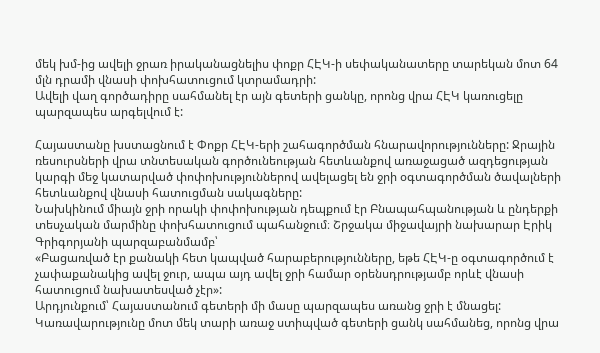մեկ խմ-ից ավելի ջրառ իրականացնելիս փոքր ՀԷԿ-ի սեփականատերը տարեկան մոտ 64 մլն դրամի վնասի փոխհատուցում կտրամադրի:
Ավելի վաղ գործադիրը սահմանել էր այն գետերի ցանկը, որոնց վրա ՀԷԿ կառուցելը պարզապես արգելվում է:

Հայաստանը խստացնում է Փոքր ՀԷԿ-երի շահագործման հնարավորությունները: Ջրային ռեսուրսների վրա տնտեսական գործունեության հետևանքով առաջացած ազդեցության կարգի մեջ կատարված փոփոխություններով ավելացել են ջրի օգտագործման ծավալների հետևանքով վնասի հատուցման սակագները:
Նախկինում միայն ջրի որակի փոփոխության դեպքում էր Բնապահպանության և ընդերքի տեսչական մարմինը փոխհատուցում պահանջում։ Շրջակա միջավայրի նախարար Էրիկ Գրիգորյանի պարզաբանմամբ՝
«Բացառված էր քանակի հետ կապված հարաբերությունները, եթե ՀԷԿ-ը օգտագործում է չափաքանակից ավել ջուր, ապա այդ ավել ջրի համար օրենսդրությամբ որևէ վնասի հատուցում նախատեսված չէր»:
Արդյունքում՝ Հայաստանում գետերի մի մասը պարզապես առանց ջրի է մնացել: Կառավարությունը մոտ մեկ տարի առաջ ստիպված գետերի ցանկ սահմանեց, որոնց վրա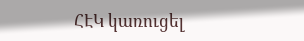ՀԷԿ կառուցել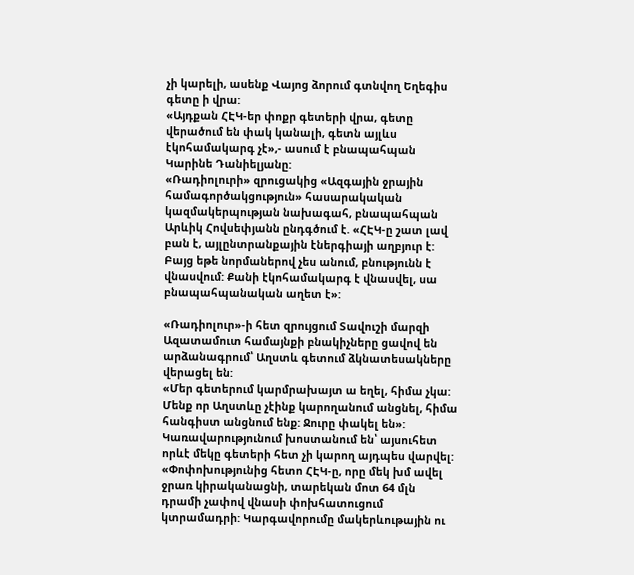չի կարելի, ասենք Վայոց ձորում գտնվող Եղեգիս գետը ի վրա:
«Այդքան ՀԷԿ-եր փոքր գետերի վրա, գետը վերածում են փակ կանալի, գետն այլևս էկոհամակարգ չէ»,- ասում է բնապահպան Կարինե Դանիելյանը:
«Ռադիոլուրի» զրուցակից «Ազգային ջրային համագործակցություն» հասարակական կազմակերպության նախագահ, բնապահպան Արևիկ Հովսեփյանն ընդգծում է. «ՀԷԿ-ը շատ լավ բան է, այլընտրանքային էներգիայի աղբյուր է: Բայց եթե նորմաներով չես անում, բնությունն է վնասվում: Քանի էկոհամակարգ է վնասվել, սա բնապահպանական աղետ է»:

«Ռադիոլուր»-ի հետ զրույցում Տավուշի մարզի Ազատամուտ համայնքի բնակիչները ցավով են արձանագրում՝ Աղստև գետում ձկնատեսակները վերացել են:
«Մեր գետերում կարմրախայտ ա եղել, հիմա չկա: Մենք որ Աղստևը չէինք կարողանում անցնել, հիմա հանգիստ անցնում ենք: Ջուրը փակել են»:
Կառավարությունում խոստանում են՝ այսուհետ որևէ մեկը գետերի հետ չի կարող այդպես վարվել:
«Փոփոխությունից հետո ՀԷԿ-ը, որը մեկ խմ ավել ջրառ կիրականացնի, տարեկան մոտ 64 մլն դրամի չափով վնասի փոխհատուցում կտրամադրի: Կարգավորումը մակերևութային ու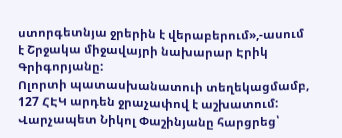ստորգետնյա ջրերին է վերաբերում»,-ասում է Շրջակա միջավայրի նախարար Էրիկ Գրիգորյանը:
Ոլորտի պատասխանատուի տեղեկացմամբ, 127 ՀԷԿ արդեն ջրաչափով է աշխատում:
Վարչապետ Նիկոլ Փաշինյանը հարցրեց՝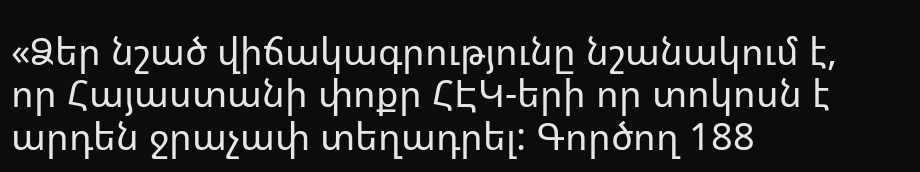«Ձեր նշած վիճակագրությունը նշանակում է, որ Հայաստանի փոքր ՀԷԿ-երի որ տոկոսն է արդեն ջրաչափ տեղադրել: Գործող 188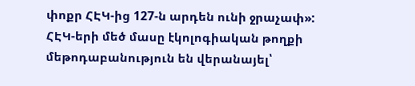փոքր ՀԷԿ-ից 127-ն արդեն ունի ջրաչափ»:
ՀԷԿ-երի մեծ մասը էկոլոգիական թողքի մեթոդաբանություն են վերանայել՝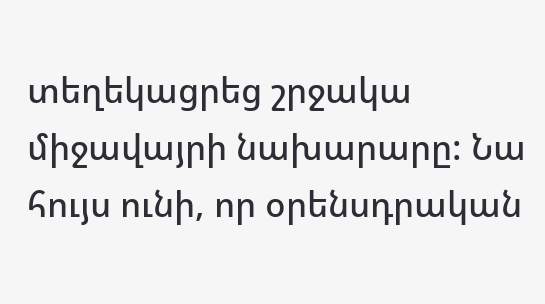տեղեկացրեց շրջակա միջավայրի նախարարը: Նա հույս ունի, որ օրենսդրական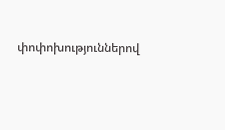փոփոխություններով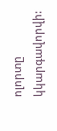ոլորտը կկարգավորվի: